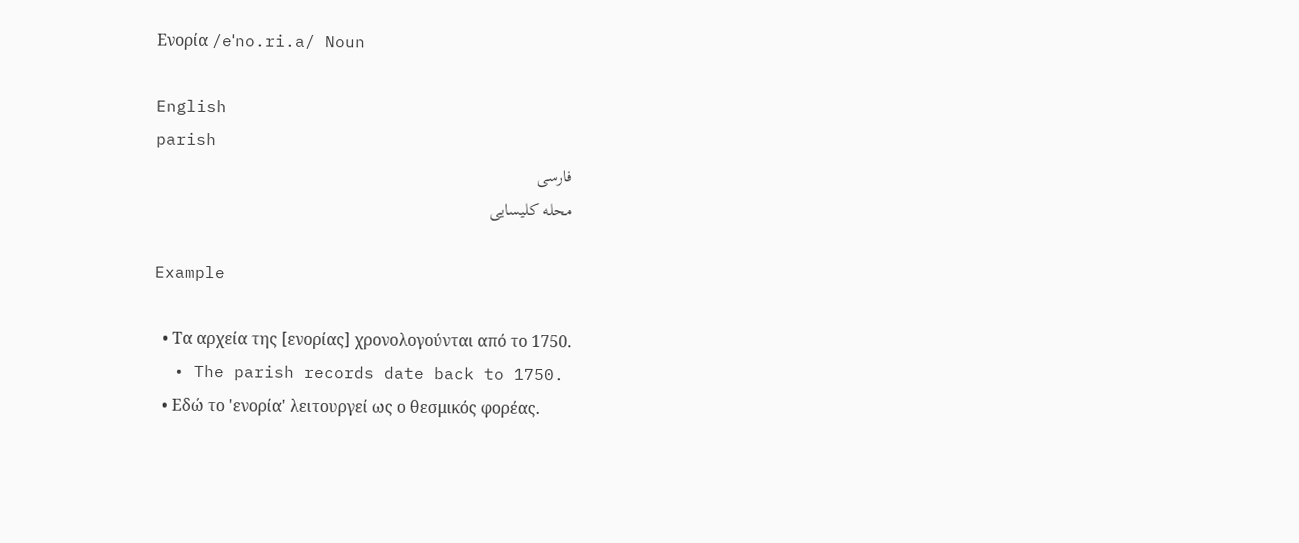Ενορία /eˈno.ri.a/ Noun

English
parish
فارسی
محله کلیسایی

Example

  • Τα αρχεία της [ενορίας] χρονολογούνται από το 1750.
  • The parish records date back to 1750.
  • Εδώ το 'ενορία' λειτουργεί ως ο θεσμικός φορέας.